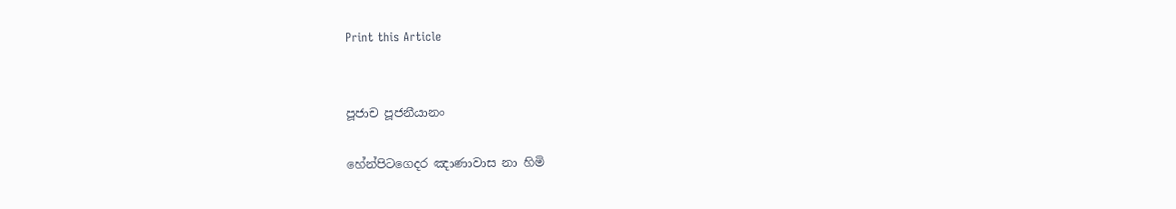Print this Article


පූජාච පූජනීයානං

හේන්පිටගෙදර ඤාණාවාස නා හිමි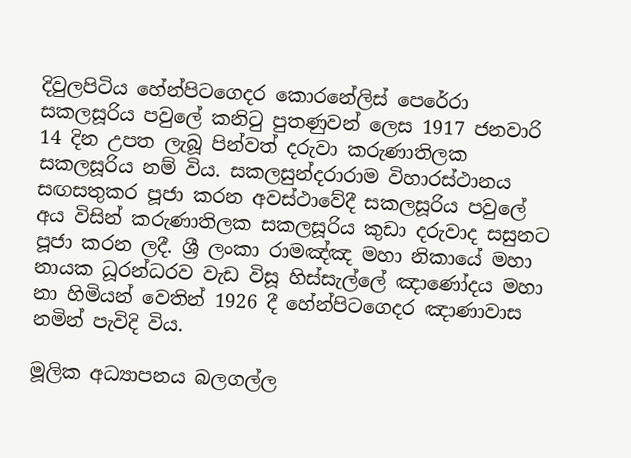දිවුලපිටිය හේන්පිටගෙදර කොරනේලිස් පෙරේරා සකලසූරිය පවුලේ කනිටු පුතණුවන් ලෙස 1917 ජනවාරි 14 දින උපත ලැබූ පින්වත් දරුවා කරුණාතිලක සකලසූරිය නම් විය. සකලසුන්දරාරාම විහාරස්ථානය සඟසතුකර පූජා කරන අවස්ථාවේදී සකලසූරිය පවුලේ අය විසින් කරුණාතිලක සකලසූරිය කුඩා දරුවාද සසුනට පූජා කරන ලදී. ශ්‍රී ලංකා රාමඤ්ඤ මහා නිකායේ මහා නායක ධූරන්ධරව වැඩ විසූ හිස්සැල්ලේ ඤාණෝදය මහා නා හිමියන් වෙතින් 1926 දී හේන්පිටගෙදර ඤාණාවාස නමින් පැවිදි විය.

මූලික අධ්‍යාපනය බලගල්ල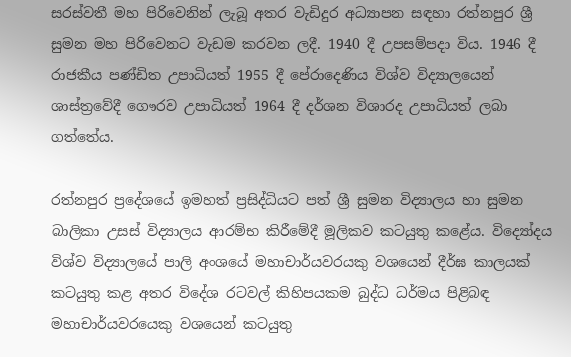සරස්වතී මහ පිරිවෙනින් ලැබූ අතර වැඩිදුර අධ්‍යාපන සඳහා රත්නපුර ශ්‍රී සුමන මහ පිරිවෙනට වැඩම කරවන ලදී. 1940 දී උපසම්පදා විය. 1946 දී රාජකීය පණ්ඩිත උපාධියත් 1955 දී පේරාදෙණිය විශ්ව විද්‍යාලයෙන් ශාස්ත්‍රවේදී ගෞරව උපාධියත් 1964 දී දර්ශන විශාරද උපාධියත් ලබා ගත්තේය.

රත්නපුර ප්‍රදේශයේ ඉමහත් ප්‍රසිද්ධියට පත් ශ්‍රී සුමන විද්‍යාලය හා සුමන බාලිකා උසස් විද්‍යාලය ආරම්භ කිරීමේදී මූලිකව කටයුතු කළේය. විද්‍යෝදය විශ්ව විද්‍යාලයේ පාලි අංශයේ මහාචාර්යවරයකු වශයෙන් දීර්ඝ කාලයක් කටයුතු කළ අතර විදේශ රටවල් කිහිපයකම බුද්ධ ධර්මය පිළිබඳ මහාචාර්යවරයෙකු වශයෙන් කටයුතු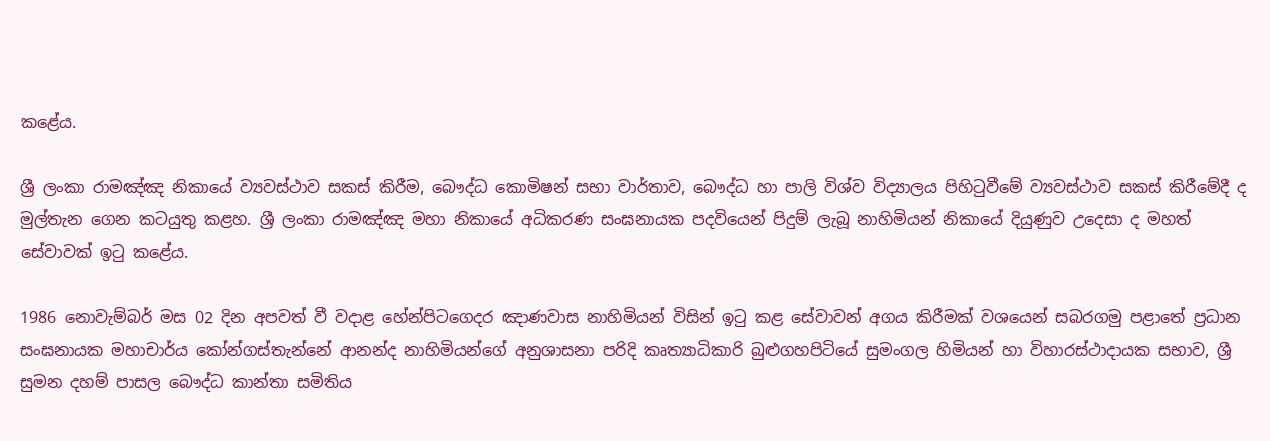කළේය.

ශ්‍රී ලංකා රාමඤ්ඤ නිකායේ ව්‍යවස්ථාව සකස් කිරීම, බෞද්ධ කොමිෂන් සභා වාර්තාව, බෞද්ධ හා පාලි විශ්ව විද්‍යාලය පිහිටුවීමේ ව්‍යවස්ථාව සකස් කිරීමේදී ද මුල්තැන ගෙන කටයුතු කළහ. ශ්‍රී ලංකා රාමඤ්ඤ මහා නිකායේ අධිකරණ සංඝනායක පදවියෙන් පිදුම් ලැබූ නාහිමියන් නිකායේ දියුණුව උදෙසා ද මහත් සේවාවක් ඉටු කළේය.

1986 නොවැම්බර් මස 02 දින අපවත් වී වදාළ හේන්පිටගෙදර ඤාණවාස නාහිමියන් විසින් ඉටු කළ සේවාවන් අගය කිරීමක් වශයෙන් සබරගමු පළාතේ ප්‍රධාන සංඝනායක මහාචාර්ය කෝන්ගස්තැන්නේ ආනන්ද නාහිමියන්ගේ අනුශාසනා පරිදි කෘත්‍යාධිකාරි බුළුගහපිටියේ සුමංගල හිමියන් හා විහාරස්ථාදායක සභාව, ශ්‍රී සුමන දහම් පාසල බෞද්ධ කාන්තා සමිතිය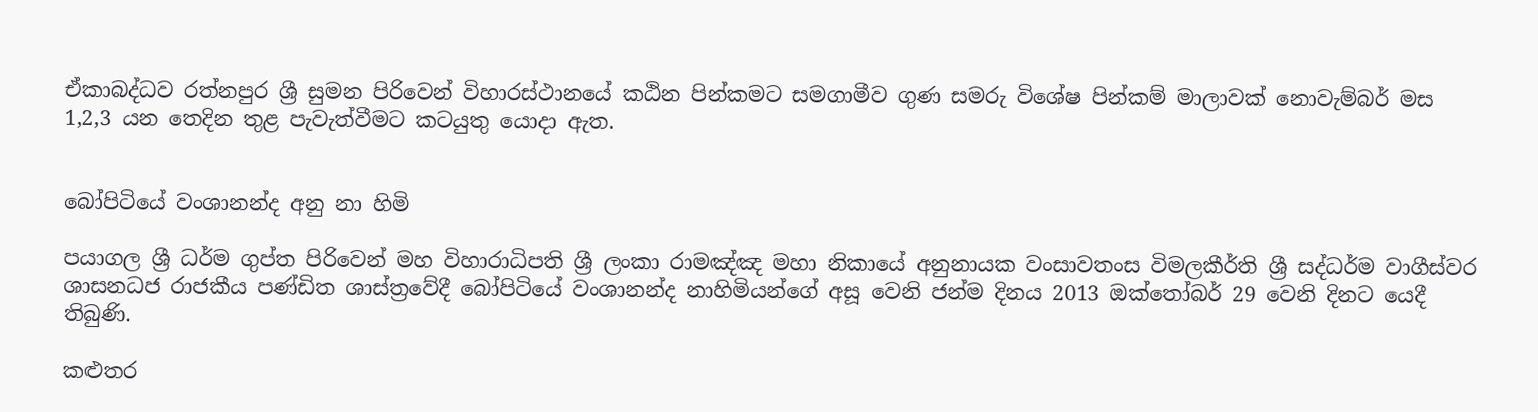ඒකාබද්ධව රත්නපුර ශ්‍රී සුමන පිරිවෙන් විහාරස්ථානයේ කඨින පින්කමට සමගාමීව ගුණ සමරු විශේෂ පින්කම් මාලාවක් නොවැම්බර් මස 1,2,3 යන තෙදින තුළ පැවැත්වීමට කටයුතු යොදා ඇත.


බෝපිටියේ වංශානන්ද අනු නා හිමි

පයාගල ශ්‍රී ධර්ම ගුප්ත පිරිවෙන් මහ විහාරාධිපති ශ්‍රී ලංකා රාමඤ්ඤ මහා නිකායේ අනුනායක වංසාවතංස විමලකීර්ති ශ්‍රී සද්ධර්ම වාගීස්වර ශාසනධජ රාජකීය පණ්ඩිත ශාස්ත්‍රවේදී බෝපිටියේ වංශානන්ද නාහිමියන්ගේ අසූ වෙනි ජන්ම දිනය 2013 ඔක්තෝබර් 29 වෙනි දිනට යෙදී තිබුණි.

කළුතර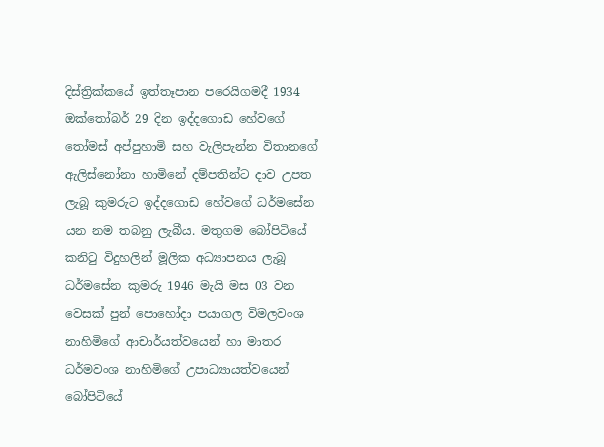දිස්ත්‍රික්කයේ ඉත්තෑපාන පරෙයිගමදී 1934 ඔක්තෝබර් 29 දින ඉද්දගොඩ හේවගේ තෝමස් අප්පුහාමි සහ වැලිපැන්න විතානගේ ඇලිස්නෝනා හාමිනේ දම්පතින්ට දාව උපත ලැබූ කුමරුට ඉද්දගොඩ හේවගේ ධර්මසේන යන නම තබනු ලැබීය. මතුගම බෝපිටියේ කනිටු විදුහලින් මූලික අධ්‍යාපනය ලැබූ ධර්මසේන කුමරු 1946 මැයි මස 03 වන වෙසක් පුන් පොහෝදා පයාගල විමලවංශ නාහිමිගේ ආචාර්යත්වයෙන් හා මාතර ධර්මවංශ නාහිමිගේ උපාධ්‍යායත්වයෙන් බෝපිටියේ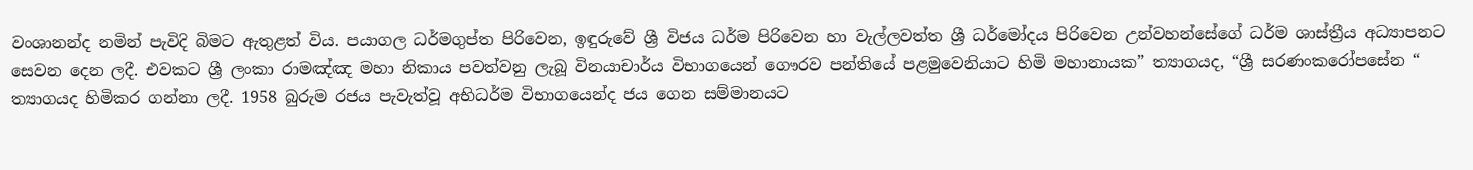වංශානන්ද නමින් පැවිදි බිමට ඇතුළත් විය. පයාගල ධර්මගුප්ත පිරිවෙන, ඉඳුරුවේ ශ්‍රී විජය ධර්ම පිරිවෙන හා වැල්ලවත්ත ශ්‍රී ධර්මෝදය පිරිවෙන උන්වහන්සේගේ ධර්ම ශාස්ත්‍රීය අධ්‍යාපනට සෙවන දෙන ලදී. එවකට ශ්‍රී ලංකා රාමඤ්ඤ මහා නිකාය පවත්වනු ලැබූ විනයාචාර්ය විභාගයෙන් ගෞරව පන්තියේ පළමුවෙනියාට හිමි මහානායක” ත්‍යාගයද, “ශ්‍රී සරණංකරෝපසේන “ ත්‍යාගයද හිමිකර ගන්නා ලදී. 1958 බුරුම රජය පැවැත්වූ අභිධර්ම විභාගයෙන්ද ජය ගෙන සම්මානයට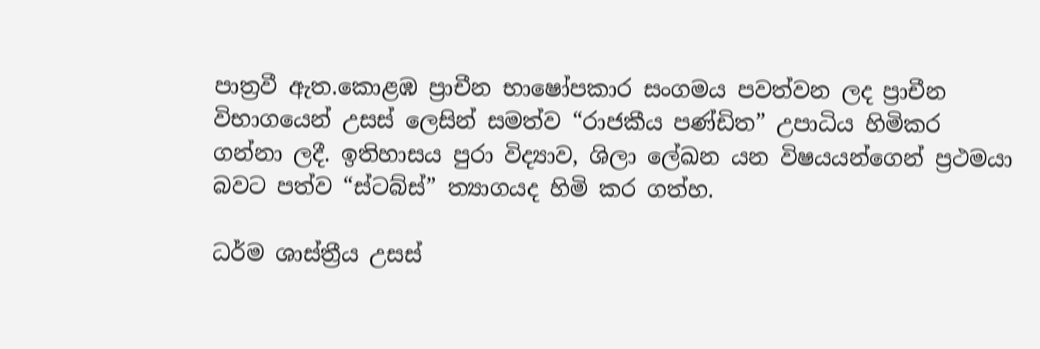පාත්‍රවී ඇත.කොළඹ ප්‍රාචීන භාෂෝපකාර සංගමය පවත්වන ලද ප්‍රාචීන විභාගයෙන් උසස් ලෙසින් සමත්ව “රාජකීය පණ්ඩිත” උපාධිය හිමිකර ගන්නා ලදී. ඉතිහාසය පුරා විද්‍යාව, ශිලා ලේඛන යන විෂයයන්ගෙන් ප්‍රථමයා බවට පත්ව “ස්ටබ්ස්” ත්‍යාගයද හිමි කර ගත්හ.

ධර්ම ශාස්ත්‍රීය උසස්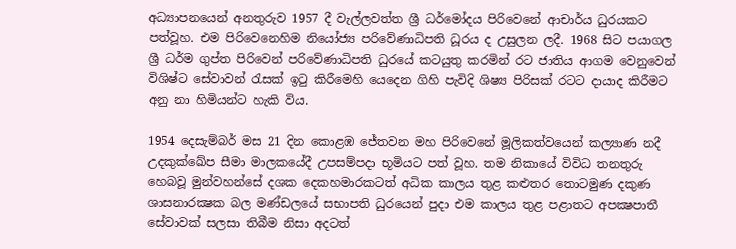අධ්‍යාපනයෙන් අනතුරුව 1957 දී වැල්ලවත්ත ශ්‍රී ධර්මෝදය පිරිවෙනේ ආචාර්ය ධුරයකට පත්වූහ. එම පිරිවෙනෙහිම නියෝජ්‍ය පරිවේණාධිපති ධූරය ද උසුලන ලදී. 1968 සිට පයාගල ශ්‍රී ධර්ම ගුප්ත පිරිවෙන් පරිවේණාධිපති ධුරයේ කටයුතු කරමින් රට ජාතිය ආගම වෙනුවෙන් විශිෂ්ට සේවාවන් රැසක් ඉටු කිරීමෙහි යෙදෙන ගිහි පැවිදි ශිෂ්‍ය පිරිසක් රටට දායාද කිරීමට අනු නා හිමියන්ට හැකි විය.

1954 දෙසැම්බර් මස 21 දින කොළඹ ජේතවන මහ පිරිවෙනේ මූලිකත්වයෙන් කල්‍යාණ නදී උදකුක්ඛේප සීමා මාලකයේදී උපසම්පදා භූමියට පත් වූහ. තම නිකායේ විවිධ තනතුරු හෙබවූ මුන්වහන්සේ දශක දෙකහමාරකටත් අධික කාලය තුළ කළුතර තොටමුණ දකුණ ශාසනාරක්‍ෂක බල මණ්ඩලයේ සභාපති ධුරයෙන් පුදා එම කාලය තුළ පළාතට අපක්‍ෂපාතී සේවාවක් සලසා තිබීම නිසා අදටත්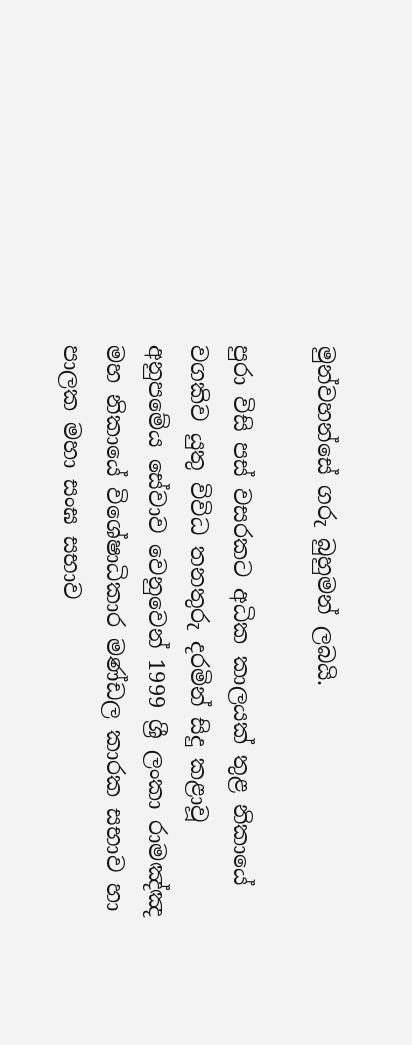මුන්වහන්සේ ගරු බුහුමන් ලබයි.

පුරා විසි පස් වසරකට අධික කාලයක් තුළ නිකායේ වගකිව යුතු විවිධ තනතුරු දරමින් සිදු කළාවූ අනුපමේය සේවාව වෙනුවෙන් 1999 ශ්‍රී ලංකා රාමඤ්ඤ මහ නිකායේ විශේෂාධිකාර මණ්ඩල කාරක සභාව හා පාලක මහා සංඝ සභාව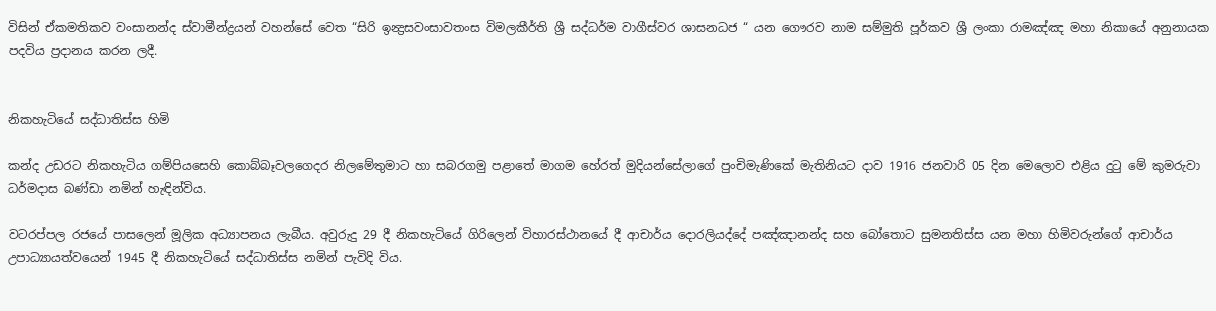විසින් ඒකමතිකව වංසානන්ද ස්වාමීන්ද්‍රයන් වහන්සේ වෙත “සිරි ඉන්‍ද්‍රසවංසාවතංස විමලකීර්ති ශ්‍රී සද්ධර්ම වාගීස්වර ශාසනධජ “ යන ගෞරව නාම සම්මුති පූර්කව ශ්‍රී ලංකා රාමඤ්ඤ මහා නිකායේ අනුනායක පදවිය ප්‍රදානය කරන ලදී.


නිකහැටියේ සද්ධාතිස්ස හිමි

කන්ද උඩරට නිකහැටිය ගම්පියසෙහි කොබ්බෑවලගෙදර නිලමේතුමාට හා සබරගමු පළාතේ මාගම හේරත් මුදියන්සේලාගේ පුංචිමැණිකේ මැතිනියට දාව 1916 ජනවාරි 05 දින මෙලොව එළිය දුටු මේ කුමරුවා ධර්මදාස බණ්ඩා නමින් හැඳින්විය.

වටරප්පල රජයේ පාසලෙන් මූලික අධ්‍යාපනය ලැබීය. අවුරුදු 29 දී නිකහැටියේ ගිරිලෙන් විහාරස්ථානයේ දී ආචාර්ය දොරලියද්දේ පඤ්ඤානන්ද සහ බෝතොට සුමනතිස්ස යන මහා හිමිවරුන්ගේ ආචාර්ය උපාධ්‍යායත්වයෙන් 1945 දී නිකහැටියේ සද්ධාතිස්ස නමින් පැවිදි විය.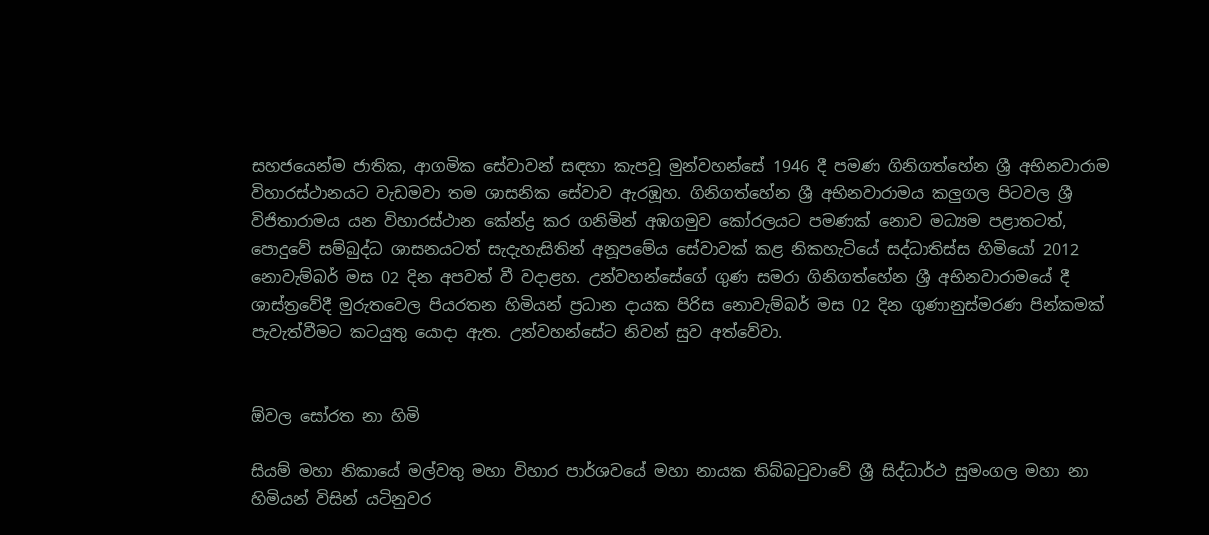සහජයෙන්ම ජාතික, ආගමික සේවාවන් සඳහා කැපවූ මුන්වහන්සේ 1946 දී පමණ ගිනිගත්හේන ශ්‍රී අභිනවාරාම විහාරස්ථානයට වැඩමවා තම ශාසනික සේවාව ඇරඹූහ. ගිනිගත්හේන ශ්‍රී අභිනවාරාමය කලුගල පිටවල ශ්‍රී විජිතාරාමය යන විහාරස්ථාන කේන්ද්‍ර කර ගනිමින් අඹගමුව කෝරලයට පමණක් නොව මධ්‍යම පළාතටත්, පොදුවේ සම්බුද්ධ ශාසනයටත් සැදැහැසිතින් අනූපමේය සේවාවක් කළ නිකහැටියේ සද්ධාතිස්ස හිමියෝ 2012 නොවැම්බර් මස 02 දින අපවත් වී වදාළහ. උන්වහන්සේගේ ගුණ සමරා ගිනිගත්හේන ශ්‍රී අභිනවාරාමයේ දී ශාස්ත්‍රවේදී මුරුතවෙල පියරතන හිමියන් ප්‍රධාන දායක පිරිස නොවැම්බර් මස 02 දින ගුණානුස්මරණ පින්කමක් පැවැත්වීමට කටයුතු යොදා ඇත. උන්වහන්සේට නිවන් සුව අත්වේවා.


ඕවල සෝරත නා හිමි

සියම් මහා නිකායේ මල්වතු මහා විහාර පාර්ශවයේ මහා නායක තිබ්බටුවාවේ ශ්‍රී සිද්ධාර්ථ සුමංගල මහා නා හිමියන් විසින් යටිනුවර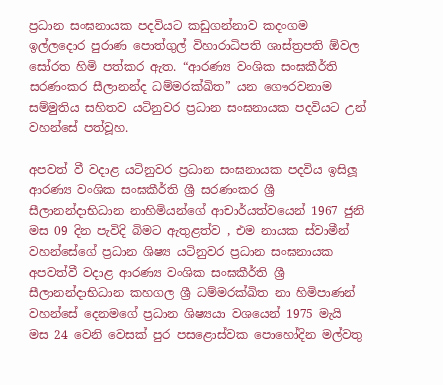ප්‍රධාන සංඝනායක පදවියට කඩුගන්නාව කදංගම ඉල්ලදොර පුරාණ පොත්ගුල් විහාරාධිපති ශාස්ත්‍රපති ඕවල සෝරත හිමි පත්කර ඇත. “ආරණ්‍ය වංශික සංඝකීර්ති සරණංකර සීලානන්ද ධම්මරක්ඛිත” යන ගෞරවනාම සම්මුතිය සහිතව යටිනුවර ප්‍රධාන සංඝනායක පදවියට උන් වහන්සේ පත්වූහ.

අපවත් වී වදාළ යටිනුවර ප්‍රධාන සංඝනායක පදවිය ඉසිලූ ආරණ්‍ය වංශික සංඝකීර්ති ශ්‍රී සරණංකර ශ්‍රී සීලානන්දාභිධාන නාහිමියන්ගේ ආචාර්යත්වයෙන් 1967 ජුනි මස 09 දින පැවිදි බිමට ඇතුළත්ව , එම නායක ස්වාමීන් වහන්සේගේ ප්‍රධාන ශිෂ්‍ය යටිනුවර ප්‍රධාන සංඝනායක අපවත්වී වදාළ ආරණ්‍ය වංශික සංඝකීර්ති ශ්‍රී සීලානන්දාභිධාන කහගල ශ්‍රී ධම්මරක්ඛිත නා හිමිපාණන් වහන්සේ දෙනමගේ ප්‍රධාන ශිෂ්‍යයා වශයෙන් 1975 මැයි මස 24 වෙනි වෙසක් පුර පසළොස්වක පොහෝදින මල්වතු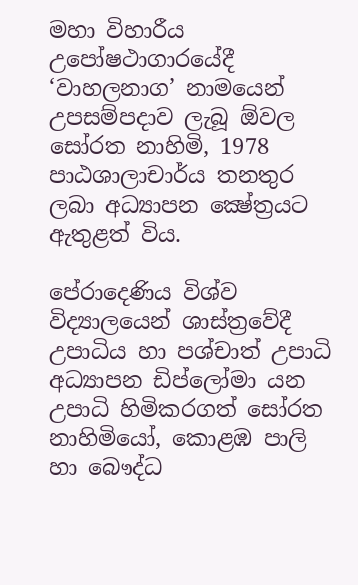මහා විහාරීය උපෝෂථාගාරයේදී ‘වාහලනාග’ නාමයෙන් උපසම්පදාව ලැබූ ඕවල සෝරත නාහිමි, 1978 පාඨශාලාචාර්ය තනතුර ලබා අධ්‍යාපන ක්‍ෂේත්‍රයට ඇතුළත් විය.

පේරාදෙණිය විශ්ව විද්‍යාලයෙන් ශාස්ත්‍රවේදී උපාධිය හා පශ්චාත් උපාධි අධ්‍යාපන ඩිප්ලෝමා යන උපාධි හිමිකරගත් සෝරත නාහිමියෝ, කොළඹ පාලි හා බෞද්ධ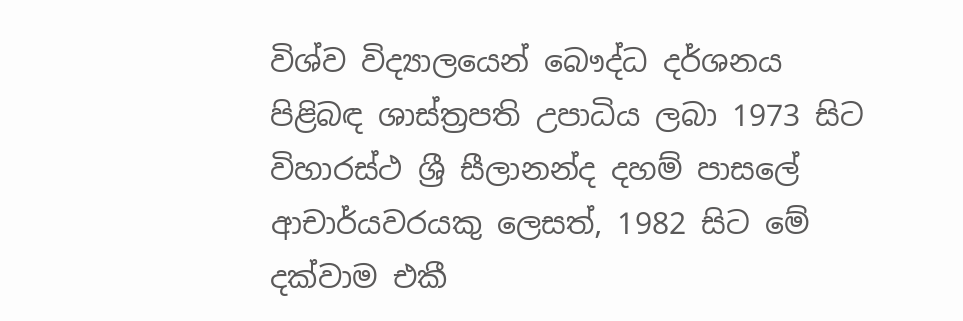විශ්ව විද්‍යාලයෙන් බෞද්ධ දර්ශනය පිළිබඳ ශාස්ත්‍රපති උපාධිය ලබා 1973 සිට විහාරස්ථ ශ්‍රී සීලානන්ද දහම් පාසලේ ආචාර්යවරයකු ලෙසත්, 1982 සිට මේ දක්වාම එකී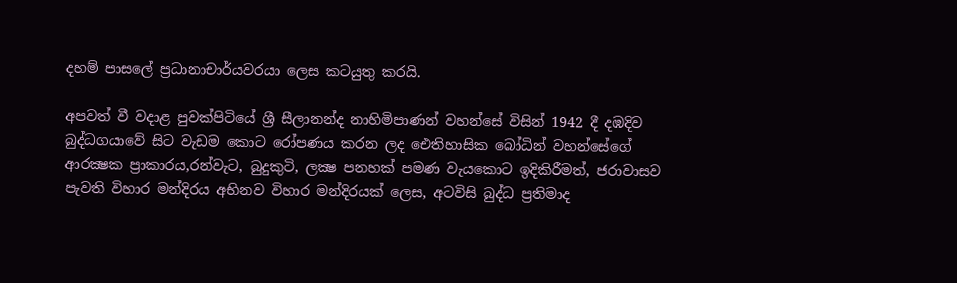දහම් පාසලේ ප්‍රධානාචාර්යවරයා ලෙස කටයුතු කරයි.

අපවත් වී වදාළ පුවක්පිටියේ ශ්‍රී සීලානන්ද නාහිමිපාණන් වහන්සේ විසින් 1942 දී දඹදිව බුද්ධගයාවේ සිට වැඩම කොට රෝපණය කරන ලද ඓතිහාසික බෝධින් වහන්සේගේ ආරක්‍ෂක ප්‍රාකාරය,රන්වැට, බුදුකුටි, ලක්‍ෂ පනහක් පමණ වැයකොට ඉදිකිරීමත්, ජරාවාසව පැවති විහාර මන්දිරය අභිනව විහාර මන්දිරයක් ලෙස, අටවිසි බුද්ධ ප්‍රතිමාද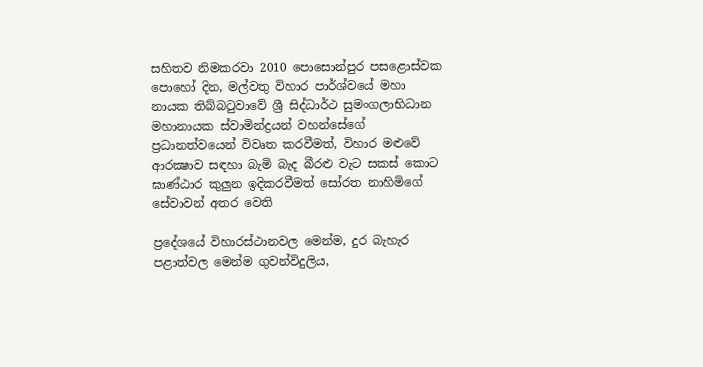සහිතව නිමකරවා 2010 පොසොන්පුර පසළොස්වක පොහෝ දින, මල්වතු විහාර පාර්ශ්වයේ මහා නායක තිබ්බටුවාවේ ශ්‍රී සිද්ධාර්ථ සුමංගලාභිධාන මහානායක ස්වාමින්ද්‍රයන් වහන්සේගේ ප්‍රධානත්වයෙන් විවෘත කරවීමත්, විහාර මළුවේ ආරක්‍ෂාව සඳහා බැමි බැද බීරළු වැට සකස් කොට ඝාණ්ඨාර කුලුන ඉදිකරවීමත් සෝරත නාහිමිගේ සේවාවන් අතර වෙති

ප්‍රදේශයේ විහාරස්ථානවල මෙන්ම, දුර බැහැර පළාත්වල මෙන්ම ගුවන්විදුලිය,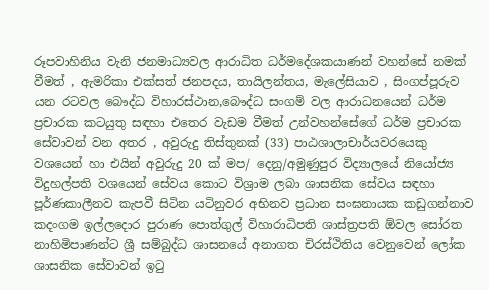රූපවාහිනිය වැනි ජනමාධ්‍යවල ආරාධිත ධර්මදේශකයාණන් වහන්සේ නමක් වීමත් , ඇමරිකා එක්සත් ජනපදය, තායිලන්තය, මැලේසියාව , සිංගප්පූරුව යන රටවල බෞද්ධ විහාරස්ථාන,බෞද්ධ සංගම් වල ආරාධනයෙන් ධර්ම ප්‍රචාරක කටයුතු සඳහා එතෙර වැඩම වීමත් උන්වහන්සේගේ ධර්ම ප්‍රචාරක සේවාවන් වන අතර , අවුරුදු තිස්තුනක් (33) පාඨශාලාචාර්යවරයෙකු වශයෙන් හා එයින් අවුරුදු 20 ක් මප/ දෙනු/අමුණුපුර විද්‍යාලයේ නියෝජ්‍ය විදුහල්පති වශයෙන් සේවය කොට විශ්‍රාම ලබා ශාසනික සේවය සඳහා පූර්ණකාලීනව කැපවී සිටින යටිනුවර අභිනව ප්‍රධාන සංඝනායක කඩුගන්නාව කදංගම ඉල්ලදොර පුරාණ පොත්ගුල් විහාරාධිපති ශාස්ත්‍රපති ඕවල සෝරත නාහිමිපාණන්ට ශ්‍රී සම්බුද්ධ ශාසනයේ අනාගත චිරස්ථිතිය වෙනුවෙන් ලෝක ශාසනික සේවාවන් ඉටු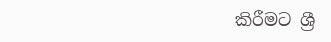කිරීමට ශ්‍රී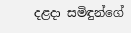දළදා සමිඳුන්ගේ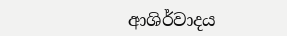ආශිර්වාදය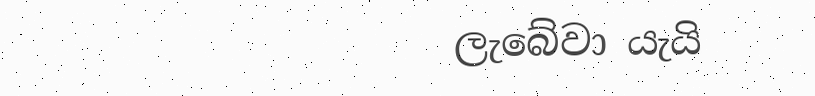ලැබේවා යැයි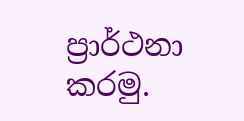ප්‍රාර්ථනා කරමු.